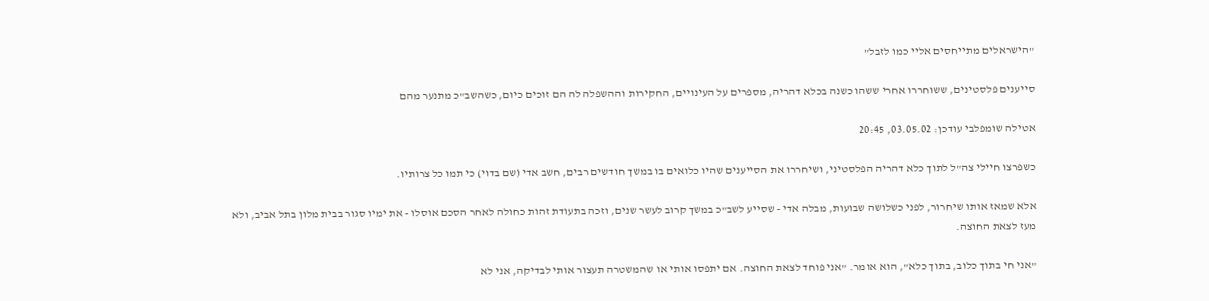"הישראלים מתייחסים אליי כמו לזבל"

סייענים פלסטינים, ששוחררו אחרי ששהו כשנה בכלא דהריה, מספרים על העינויים, החקירות וההשפלה לה הם זוכים כיום, כשהשב"כ מתנער מהם

אטילה שומפלבי עודכן: 03.05.02, 20:45

כשפרצו חיילי צה"ל לתוך כלא דהריה הפלסטיני, ושיחררו את הסייענים שהיו כלואים בו במשך חודשים רבים, חשב אדי (שם בדוי) כי תמו כל צרותיו.

אלא שמאז אותו שיחרור, לפני כשלושה שבועות, מבלה אדי - שסייע לשב"כ במשך קרוב לעשר שנים, וזכה בתעודת זהות כחולה לאחר הסכם אוסלו - את ימיו סגור בבית מלון בתל אביב, ולא מעז לצאת החוצה.

"אני חי בתוך כלוב, בתוך כלא", הוא אומר. "אני פוחד לצאת החוצה. אם יתפסו אותי או שהמשטרה תעצור אותי לבדיקה, אני לא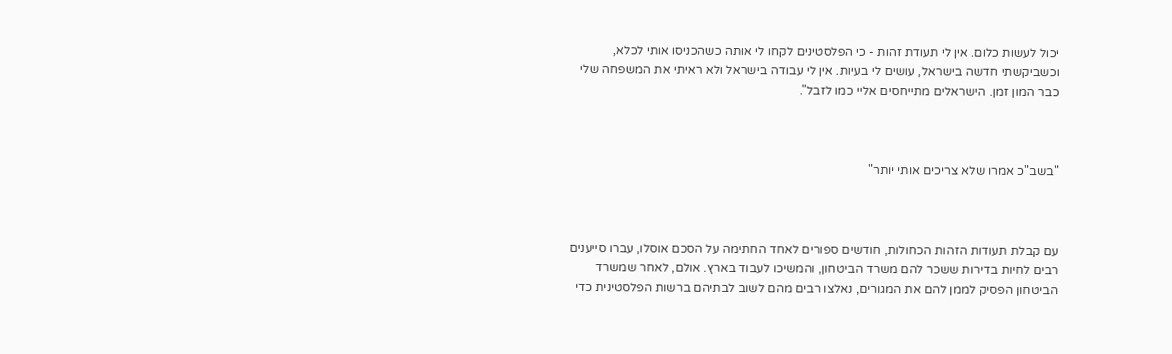יכול לעשות כלום. אין לי תעודת זהות - כי הפלסטינים לקחו לי אותה כשהכניסו אותי לכלא, וכשביקשתי חדשה בישראל, עושים לי בעיות. אין לי עבודה בישראל ולא ראיתי את המשפחה שלי כבר המון זמן. הישראלים מתייחסים אליי כמו לזבל".



"בשב"כ אמרו שלא צריכים אותי יותר"



עם קבלת תעודות הזהות הכחולות, חודשים ספורים לאחד החתימה על הסכם אוסלו, עברו סייענים רבים לחיות בדירות ששכר להם משרד הביטחון, והמשיכו לעבוד בארץ. אולם, לאחר שמשרד הביטחון הפסיק לממן להם את המגורים, נאלצו רבים מהם לשוב לבתיהם ברשות הפלסטינית כדי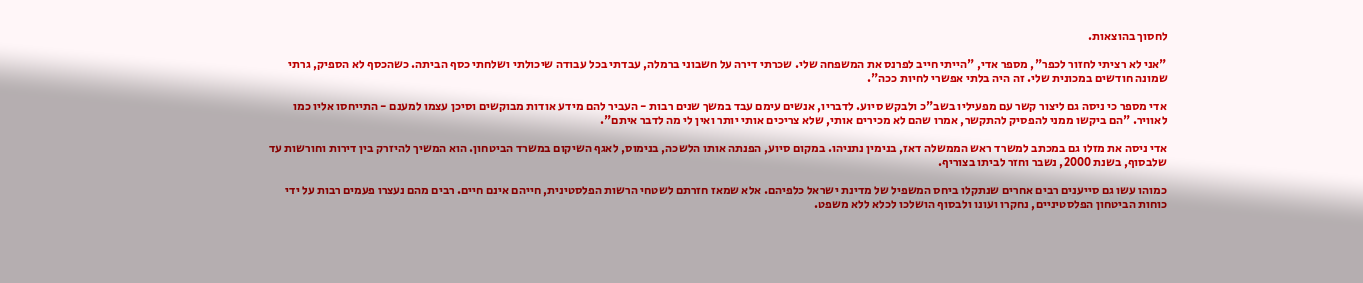לחסוך בהוצאות.

"אני לא רציתי לחזור לכפר", מספר אדי, "הייתי חייב לפרנס את המשפחה שלי. שכרתי דירה על חשבוני ברמלה, עבדתי בכל עבודה שיכולתי ושלחתי כסף הביתה. כשהכסף לא הספיק, גרתי שמונה חודשים במכונית שלי. זה היה בלתי אפשרי לחיות ככה".

אדי מספר כי ניסה גם ליצור קשר עם מפעיליו בשב"כ ולבקש סיוע. לדבריו, אנשים עימם עבד במשך שנים רבות - העביר להם מידע אודות מבוקשים וסיכן עצמו למענם - התייחסו אליו כמו לאוויר. "הם ביקשו ממני להפסיק להתקשר, אמרו שהם לא מכירים אותי, שלא צריכים אותי יותר ואין לי מה לדבר איתם".

אדי ניסה את מזלו גם במכתב למשרד ראש הממשלה דאז, בנימין נתניהו. במקום סיוע, הפנתה אותו הלשכה, בנימוס, לאגף השיקום במשרד הביטחון. הוא המשיך להיזרק בין דירות וחורשות עד שלבסוף, בשנת 2000, נשבר וחזר לביתו בצוריף.

כמוהו עשו גם סייענים רבים אחרים שנתקלו ביחס המשפיל של מדינת ישראל כלפיהם. אלא שמאז חזרתם לשטחי הרשות הפלסטינית, חייהם אינם חיים. רבים מהם נעצרו פעמים רבות על ידי כוחות הביטחון הפלסטיניים, נחקרו ועונו ולבסוף הושלכו לכלא ללא משפט.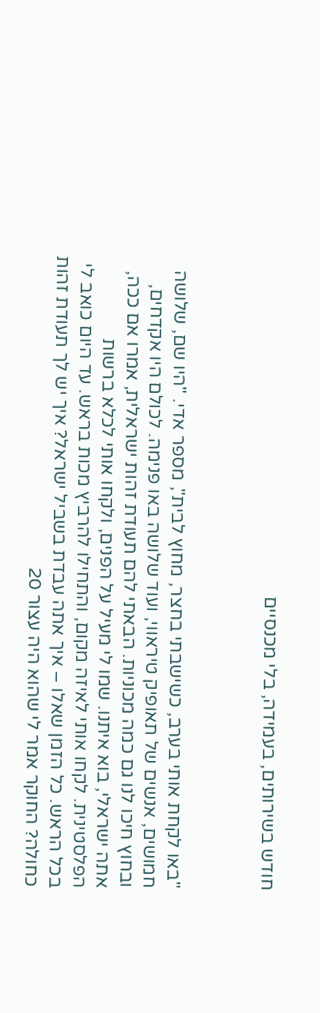חודש בשירותים, בעמידה, בלי מכנסיים



"באו לקחת אותי בערב, כשישבתי בחצר, מחוץ לבית", מספר אדי. "היו שם, שלושה חמושים, אנשים של תאופיק טיראווי, ועוד שלושה באו פנימה. לכולם היו אקדחים, ובחוץ חיכו לנו גם כמה מכוניות. הבאתי להם תעודת זהות ישראלית, אמרו אם ככה, אתה ישראלי, בוא איתנו. שמו לי מעיל על הפנים, ולקחו אותי לכלא ברשות הפלסטינית. לקחו אותי לאיזה מקום, והתחילו להרביץ מכות בראש. עד היום כואב לי בכל הראש. כל הזמן שאלו – איך אתה עבדת בשביל ישראל? איך יש לך תעודת זהות כחולה? החוקר אמר לי שהוא היה עצור 20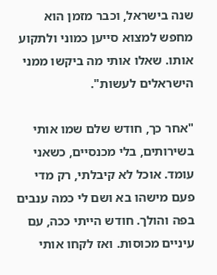שנה בישראל, וכבר מזמן הוא מחפש למצוא סייען כמוני ולתקוע אותו. שאלו אותי מה ביקשו ממני הישראלים לעשות".

"אחר כך, חודש שלם שמו אותי בשירותים, בלי מכנסיים, כשאני עומד. אוכל לא קיבלתי, רק מדי פעם מישהו בא ושם לי כמה ענבים בפה והולך. חודש הייתי ככה, עם עיניים מכוסות. ואז לקחו אותי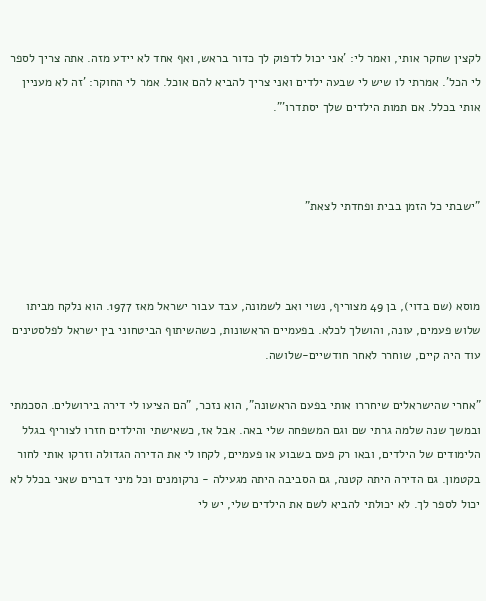לקצין שחקר אותי, ואמר לי: 'אני יכול לדפוק לך כדור בראש, ואף אחד לא יידע מזה. אתה צריך לספר לי הכל'. אמרתי לו שיש לי שבעה ילדים ואני צריך להביא להם אוכל. אמר לי החוקר: 'זה לא מעניין אותי בכלל. אם תמות הילדים שלך יסתדרו'".



"ישבתי כל הזמן בבית ופחדתי לצאת"



מוסא (שם בדוי), בן 49 מצוריף, נשוי ואב לשמונה, עבד עבור ישראל מאז 1977. הוא נלקח מביתו שלוש פעמים, עונה, והושלך לכלא. בפעמיים הראשונות, כשהשיתוף הביטחוני בין ישראל לפלסטינים עוד היה קיים, שוחרר לאחר חודשיים-שלושה.

"אחרי שהישראלים שיחררו אותי בפעם הראשונה", הוא נזכר, "הם הציעו לי דירה בירושלים. הסכמתי ובמשך שנה שלמה גרתי שם וגם המשפחה שלי באה. אבל אז, כשאישתי והילדים חזרו לצוריף בגלל הלימודים של הילדים, ובאו רק פעם בשבוע או פעמיים, לקחו לי את הדירה הגדולה וזרקו אותי לחור בקטמון. גם הדירה היתה קטנה, גם הסביבה היתה מגעילה - נרקומנים וכל מיני דברים שאני בכלל לא יכול לספר לך. לא יכולתי להביא לשם את הילדים שלי, יש לי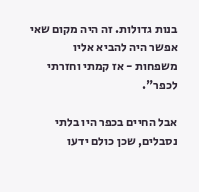בנות גדולות. זה היה מקום שאי אפשר היה להביא אליו משפחות - אז קמתי וחזרתי לכפר".

אבל החיים בכפר היו בלתי נסבלים, שכן כולם ידעו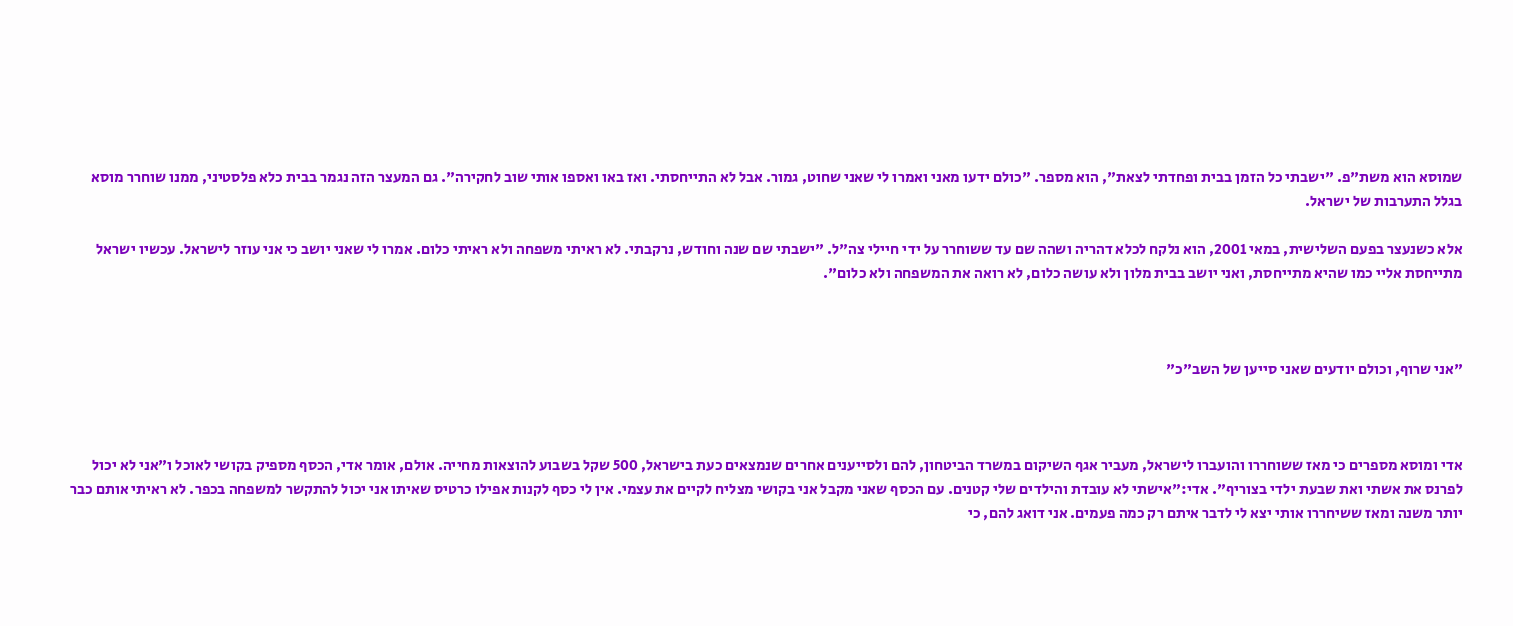שמוסא הוא משת"פ. "ישבתי כל הזמן בבית ופחדתי לצאת", הוא מספר. "כולם ידעו מאני ואמרו לי שאני שחוט, גמור. אבל לא התייחסתי. ואז באו ואספו אותי שוב לחקירה". גם המעצר הזה נגמר בבית כלא פלסטיני, ממנו שוחרר מוסא בגלל התערבות של ישראל.

אלא כשנעצר בפעם השלישית, במאי 2001, הוא נלקח לכלא דהריה ושהה שם עד ששוחרר על ידי חיילי צה"ל. "ישבתי שם שנה וחודש, נרקבתי. לא ראיתי משפחה ולא ראיתי כלום. אמרו לי שאני יושב כי אני עוזר לישראל. עכשיו ישראל מתייחסת אליי כמו שהיא מתייחסת, ואני יושב בבית מלון ולא עושה כלום, לא רואה את המשפחה ולא כלום".



"אני שרוף, וכולם יודעים שאני סייען של השב"כ"



אדי ומוסא מספרים כי מאז ששוחררו והועברו לישראל, מעביר אגף השיקום במשרד הביטחון, להם ולסייענים אחרים שנמצאים כעת בישראל, 500 שקל בשבוע להוצאות מחייה. אולם, אומר אדי, הכסף מספיק בקושי לאוכל ו"אני לא יכול לפרנס את אשתי ואת שבעת ילדי בצוריף". אדי:"אישתי לא עובדת והילדים שלי קטנים. עם הכסף שאני מקבל אני בקושי מצליח לקיים את עצמי. אין לי כסף לקנות אפילו כרטיס שאיתו אני יכול להתקשר למשפחה בכפר. לא ראיתי אותם כבר יותר משנה ומאז ששיחררו אותי יצא לי לדבר איתם רק כמה פעמים. אני דואג להם, כי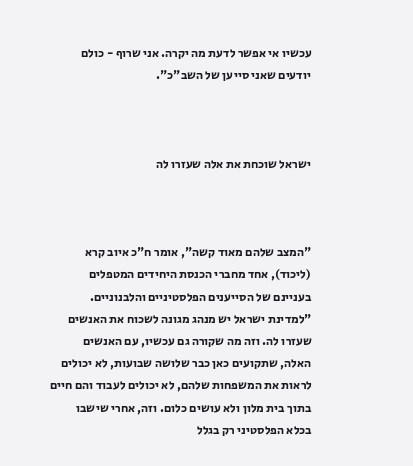עכשיו אי אפשר לדעת מה יקרה. אני שרוף - כולם יודעים שאני סייען של השב"כ".



ישראל שוכחת את אלה שעזרו לה



"המצב שלהם מאוד קשה", אומר ח"כ איוב קרא (ליכוד), אחד מחברי הכנסת היחידים המטפלים בעניינם של הסייענים הפלסטיניים והלבנוניים. "למדינת ישראל יש מנהג מגונה לשכוח את האנשים שעזרו לה. וזה מה שקורה גם עכשיו, עם האנשים האלה, שתקועים כאן כבר שלושה שבועות, לא יכולים לראות את המשפחות שלהם, לא יכולים לעבוד והם חיים בתוך בית מלון ולא עושים כלום. וזה, אחרי שישבו בכלא הפלסטיני רק בגלל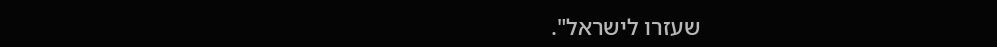שעזרו לישראל".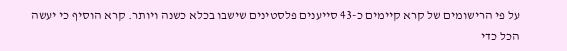על פי הרישומים של קרא קיימים כ-43 סייענים פלסטינים שישבו בכלא כשנה ויותר. קרא הוסיף כי יעשה הכל כדי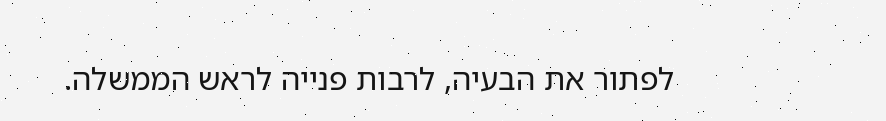לפתור את הבעיה, לרבות פנייה לראש הממשלה.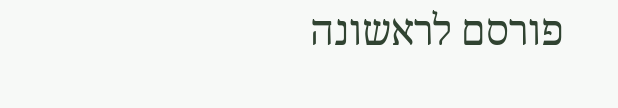פורסם לראשונה